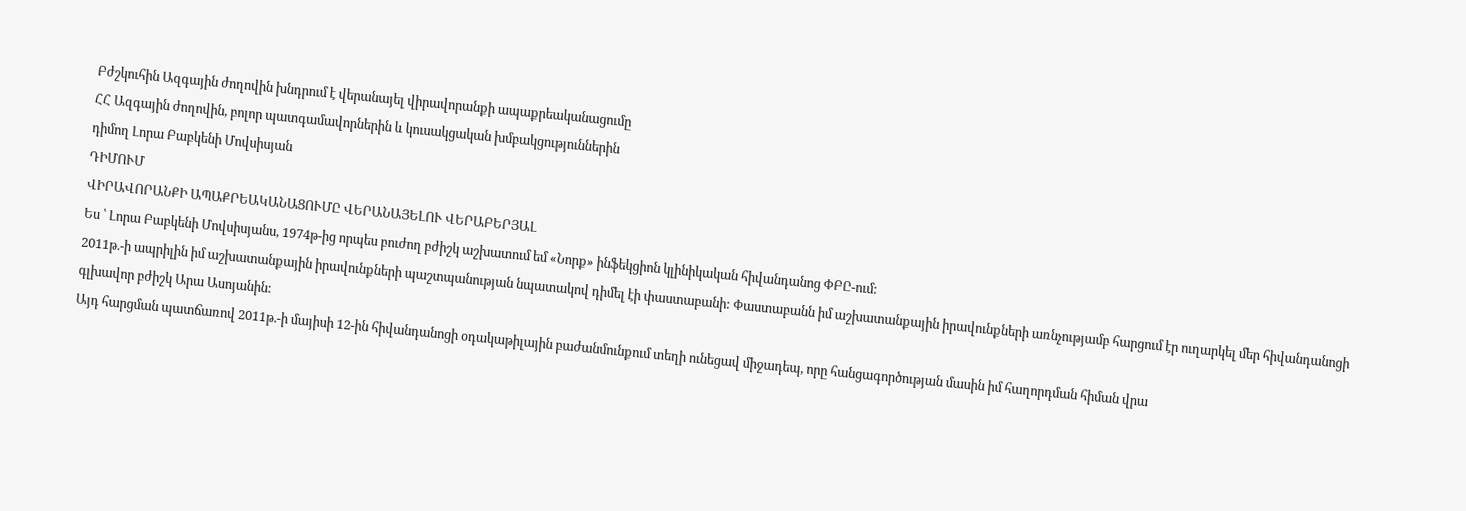Բժշկուհին Ազգային ժողովին խնդրում է վերանայել վիրավորանքի ապաքրեականացումը
ՀՀ Ազգային ժողովին, բոլոր պատգամավորներին և կուսակցական խմբակցություններին
դիմող Լորա Բաբկենի Մովսիսյան
ԴԻՄՈՒՄ
ՎԻՐԱՎՈՐԱՆՔԻ ԱՊԱՔՐԵԱԿԱՆԱՑՈՒՄԸ ՎԵՐԱՆԱՅԵԼՈՒ ՎԵՐԱԲԵՐՅԱԼ
Ես ՝ Լորա Բաբկենի Մովսիսյանս, 1974թ-ից որպես բուժող բժիշկ աշխատում եմ «Նորք» ինֆեկցիոն կլինիկական հիվանդանոց ՓԲԸ-ում:
2011թ.-ի ապրիլին իմ աշխատանքային իրավունքների պաշտպանության նպատակով դիմել էի փաստաբանի: Փաստաբանն իմ աշխատանքային իրավունքների առնչությամբ հարցում էր ուղարկել մեր հիվանդանոցի գլխավոր բժիշկ Արա Ասոյանին:
Այդ հարցման պատճառով 2011թ.-ի մայիսի 12-ին հիվանդանոցի օդակաթիլային բաժանմունքում տեղի ունեցավ միջադեպ, որը հանցագործության մասին իմ հաղորդման հիման վրա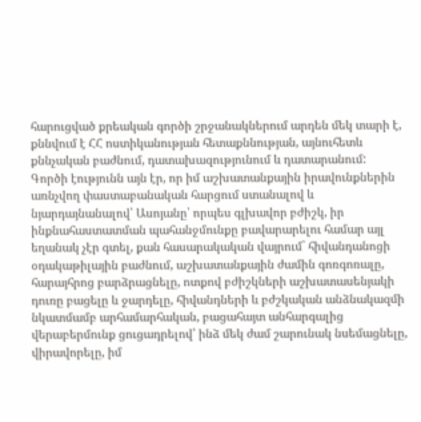հարուցված քրեական գործի շրջանակներում արդեն մեկ տարի է, քննվում է ՀՀ ոստիկանության հետաքննության, այնուհետև քննչական բաժնում, դատախազությունում և դատարանում:
Գործի էությունն այն էր, որ իմ աշխատանքային իրավունքներին առնչվող փաստաբանական հարցում ստանալով և նյարդայնանալով՝ Ասոյանը՝ որպես գլխավոր բժիշկ, իր ինքնահաստատման պահանջմունքը բավարարելու համար այլ եղանակ չէր գտել, քան հասարակական վայրում` հիվանդանոցի օդակաթիլային բաժնում, աշխատանքային ժամին գոռգոռալը, հարայհրոց բարձրացնելը, ոտքով բժիշկների աշխատասենյակի դուռը բացելը և ջարդելը, հիվանդների և բժշկական անձնակազմի նկատմամբ արհամարհական, բացահայտ անհարգալից վերաբերմունք ցուցադրելով՝ ինձ մեկ ժամ շարունակ նսեմացնելը, վիրավորելը, իմ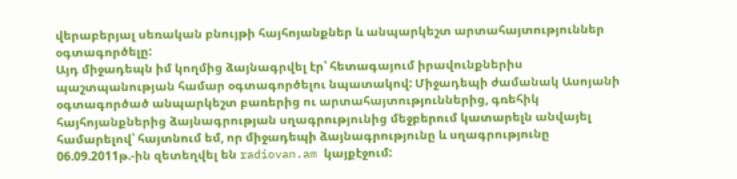վերաբերյալ սեռական բնույթի հայհոյանքներ և անպարկեշտ արտահայտություններ օգտագործելը:
Այդ միջադեպն իմ կողմից ձայնագրվել էր՝ հետագայում իրավունքներիս պաշտպանության համար օգտագործելու նպատակով: Միջադեպի ժամանակ Ասոյանի օգտագործած անպարկեշտ բառերից ու արտահայտություններից, գռեհիկ հայհոյանքներից ձայնագրության սղագրությունից մեջբերում կատարելն անվայել համարելով՝ հայտնում եմ, որ միջադեպի ձայնագրությունը և սղագրությունը 06.09.2011թ.-ին զետեղվել են radiovan.am կայքէջում: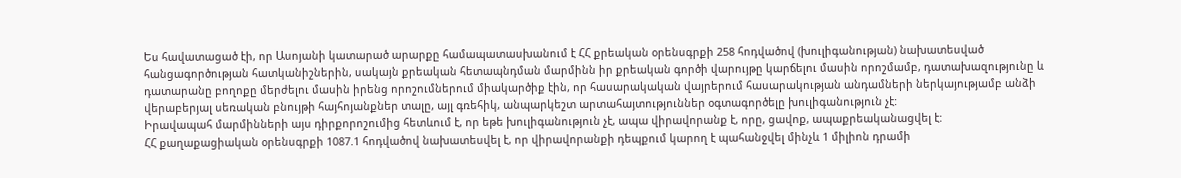Ես հավատացած էի, որ Ասոյանի կատարած արարքը համապատասխանում է ՀՀ քրեական օրենսգրքի 258 հոդվածով (խուլիգանության) նախատեսված հանցագործության հատկանիշներին, սակայն քրեական հետապնդման մարմինն իր քրեական գործի վարույթը կարճելու մասին որոշմամբ, դատախազությունը և դատարանը բողոքը մերժելու մասին իրենց որոշումներում միակարծիք էին, որ հասարակական վայրերում հասարակության անդամների ներկայությամբ անձի վերաբերյալ սեռական բնույթի հայհոյանքներ տալը, այլ գռեհիկ, անպարկեշտ արտահայտություններ օգտագործելը խուլիգանություն չէ:
Իրավապահ մարմինների այս դիրքորոշումից հետևում է, որ եթե խուլիգանություն չէ, ապա վիրավորանք է, որը, ցավոք, ապաքրեականացվել է:
ՀՀ քաղաքացիական օրենսգրքի 1087.1 հոդվածով նախատեսվել է, որ վիրավորանքի դեպքում կարող է պահանջվել մինչև 1 միլիոն դրամի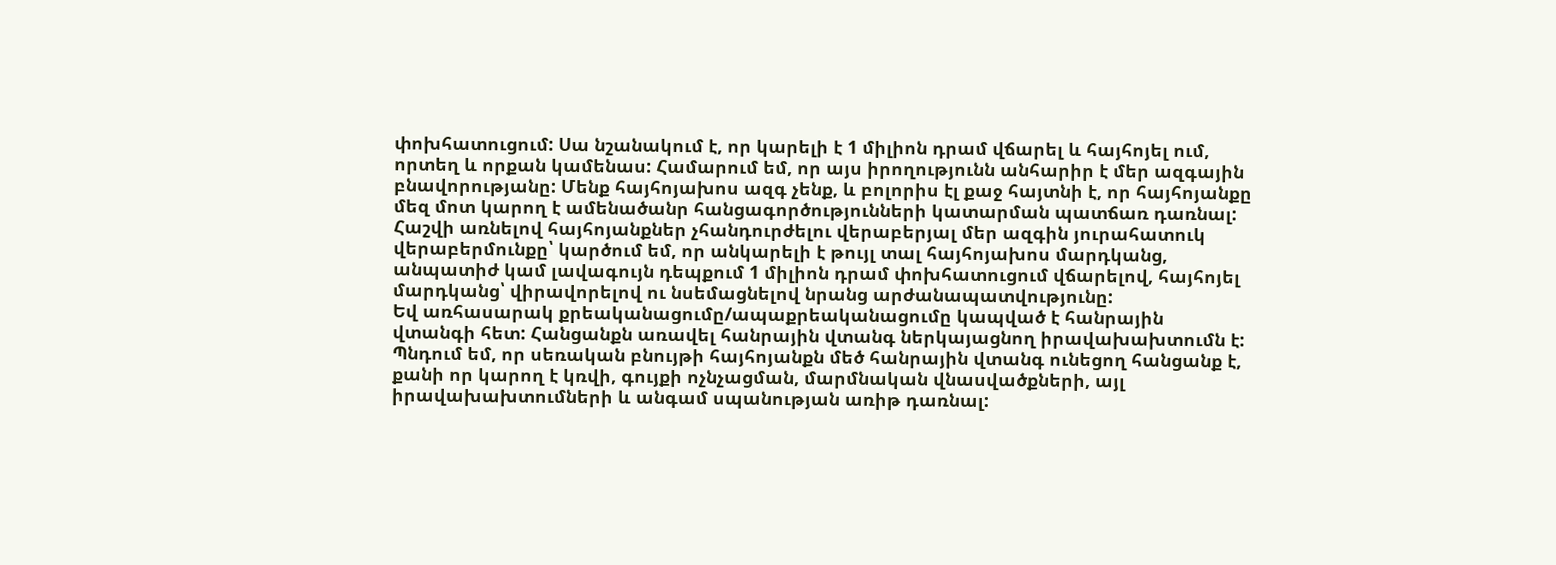փոխհատուցում: Սա նշանակում է, որ կարելի է 1 միլիոն դրամ վճարել և հայհոյել ում, որտեղ և որքան կամենաս: Համարում եմ, որ այս իրողությունն անհարիր է մեր ազգային բնավորությանը: Մենք հայհոյախոս ազգ չենք, և բոլորիս էլ քաջ հայտնի է, որ հայհոյանքը մեզ մոտ կարող է ամենածանր հանցագործությունների կատարման պատճառ դառնալ:
Հաշվի առնելով հայհոյանքներ չհանդուրժելու վերաբերյալ մեր ազգին յուրահատուկ վերաբերմունքը՝ կարծում եմ, որ անկարելի է թույլ տալ հայհոյախոս մարդկանց, անպատիժ կամ լավագույն դեպքում 1 միլիոն դրամ փոխհատուցում վճարելով, հայհոյել մարդկանց՝ վիրավորելով ու նսեմացնելով նրանց արժանապատվությունը:
Եվ առհասարակ քրեականացումը/ապաքրեականացումը կապված է հանրային վտանգի հետ: Հանցանքն առավել հանրային վտանգ ներկայացնող իրավախախտումն է:
Պնդում եմ, որ սեռական բնույթի հայհոյանքն մեծ հանրային վտանգ ունեցող հանցանք է, քանի որ կարող է կռվի, գույքի ոչնչացման, մարմնական վնասվածքների, այլ իրավախախտումների և անգամ սպանության առիթ դառնալ: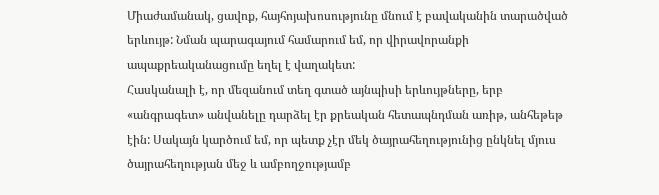Միաժամանակ, ցավոք, հայհոյախոսությունը մնում է բավականին տարածված երևույթ: Նման պարագայում համարում եմ, որ վիրավորանքի ապաքրեականացումը եղել է վաղակետ:
Հասկանալի է, որ մեզանում տեղ գտած այնպիսի երևույթները, երբ «անգրագետ» անվանելը դարձել էր քրեական հետապնդման առիթ, անհեթեթ էին: Սակայն կարծում եմ, որ պետք չէր մեկ ծայրահեղությունից ընկնել մյուս ծայրահեղության մեջ և ամբողջությամբ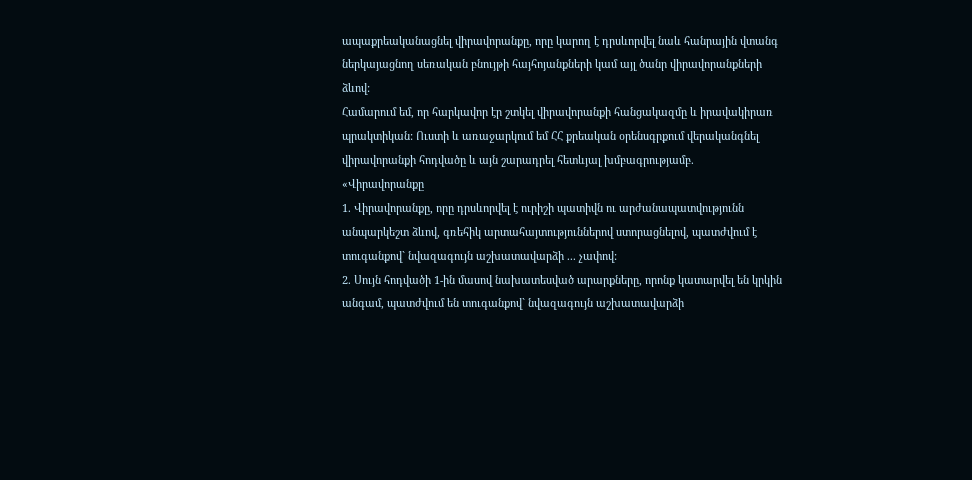ապաքրեականացնել վիրավորանքը, որը կարող է դրսևորվել նաև հանրային վտանգ ներկայացնող սեռական բնույթի հայհոյանքների կամ այլ ծանր վիրավորանքների ձևով:
Համարում եմ, որ հարկավոր էր շտկել վիրավորանքի հանցակազմը և իրավակիրառ պրակտիկան: Ուստի և առաջարկում եմ ՀՀ քրեական օրենսգրքում վերականգնել վիրավորանքի հոդվածը և այն շարադրել հետևյալ խմբագրությամբ.
«Վիրավորանքը
1. Վիրավորանքը, որը դրսևորվել է ուրիշի պատիվն ու արժանապատվությունն անպարկեշտ ձևով, գռեհիկ արտահայտություններով ստորացնելով, պատժվում է տուգանքով` նվազագույն աշխատավարձի ... չափով:
2. Սույն հոդվածի 1-ին մասով նախատեսված արարքները, որոնք կատարվել են կրկին անգամ, պատժվում են տուգանքով` նվազագույն աշխատավարձի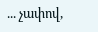... չափով,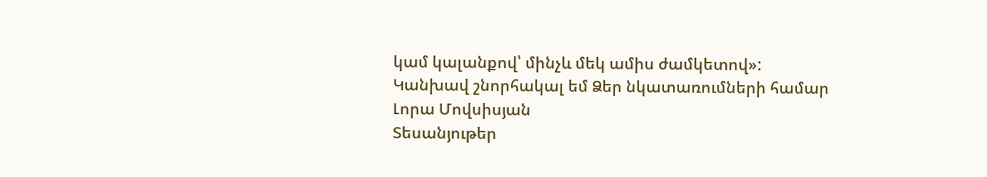կամ կալանքով՝ մինչև մեկ ամիս ժամկետով»:
Կանխավ շնորհակալ եմ Ձեր նկատառումների համար
Լորա Մովսիսյան
Տեսանյութեր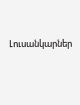Լուսանկարներ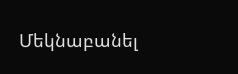Մեկնաբանել